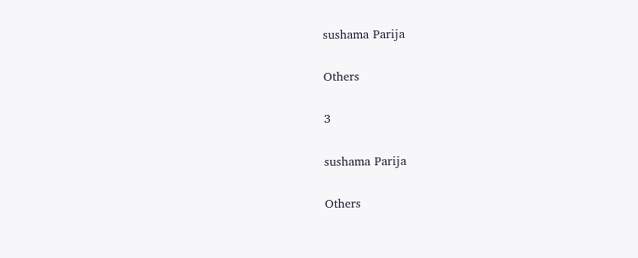sushama Parija

Others

3

sushama Parija

Others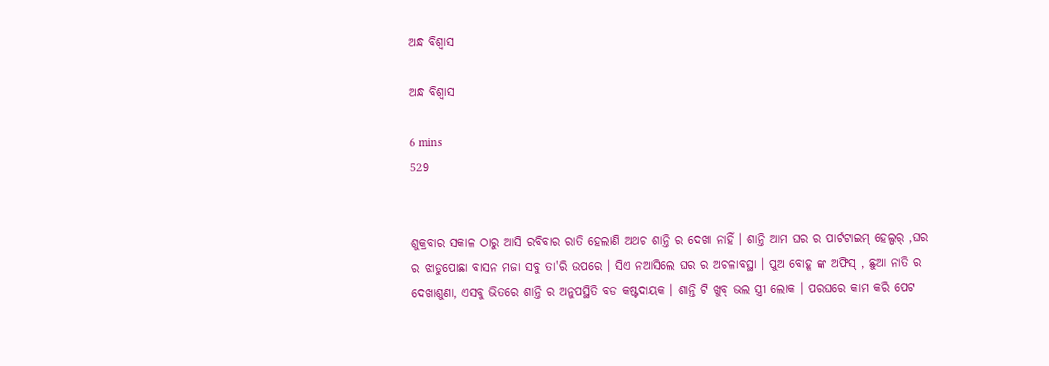ଅନ୍ଧ ବିଶ୍ଵାସ

ଅନ୍ଧ ବିଶ୍ଵାସ

6 mins
529


ଶୁକ୍ରବାର ସକାଳ ଠାରୁ ଆସି ରବିବାର ରାତି ହେଲାଣି ଅଥଚ ଶାନ୍ତି ର ଦେଖା ନାହିଁ । ଶାନ୍ତି ଆମ ଘର ର ପାର୍ଟଟାଇମ୍ ହେଲ୍ପର୍ ,ଘର ର ଝାଡୁପୋଛା ବାସନ ମଜା ସବୁ ତା'ରି ଉପରେ । ସିଏ ନଆସିଲେ ଘର ର ଅଚଳାବସ୍ଥା । ପୁଅ ବୋହୂ ଙ୍କ ଅଫିସ୍ , ଛୁଆ ନାତି ର ଦେଖାଶୁଣା, ଏସବୁ ଭିତରେ ଶାନ୍ତି ର ଅନୁପସ୍ଥିତି ବଡ କଷ୍ଟଦାୟକ । ଶାନ୍ତି ଟି ଖୁବ୍ ଭଲ ସ୍ତ୍ରୀ ଲୋକ । ପରଘରେ କାମ କରି ପେଟ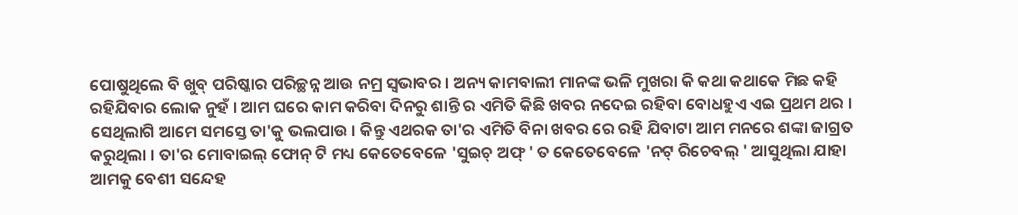ପୋଷୁଥିଲେ ବି ଖୁବ୍ ପରିଷ୍କାର ପରିଚ୍ଛନ୍ନ ଆଉ ନମ୍ର ସ୍ବଭାବର । ଅନ୍ୟ କାମବାଲୀ ମାନଙ୍କ ଭଳି ମୁଖରା କି କଥା କଥାକେ ମିଛ କହି ରହିଯିବାର ଲୋକ ନୁହଁ । ଆମ ଘରେ କାମ କରିବା ଦିନରୁ ଶାନ୍ତି ର ଏମିତି କିଛି ଖବର ନଦେଇ ରହିବା ବୋଧହୁଏ ଏଇ ପ୍ରଥମ ଥର । ସେଥିଲାଗି ଆମେ ସମସ୍ତେ ତା'କୁ ଭଲପାଉ । କିନ୍ତୁ ଏଥରକ ତା'ର ଏମିତି ବିନା ଖବର ରେ ରହି ଯିବାଟା ଆମ ମନରେ ଶଙ୍କା ଜାଗ୍ରତ କରୁଥିଲା । ତା'ର ମୋବାଇଲ୍ ଫୋନ୍ ଟି ମଧ୍ୟ କେତେବେଳେ 'ସୁଇଚ୍ ଅଫ୍ ' ତ କେତେବେଳେ 'ନଟ୍ ରିଚେବଲ୍ ' ଆସୁଥିଲା ଯାହା ଆମକୁ ବେଶୀ ସନ୍ଦେହ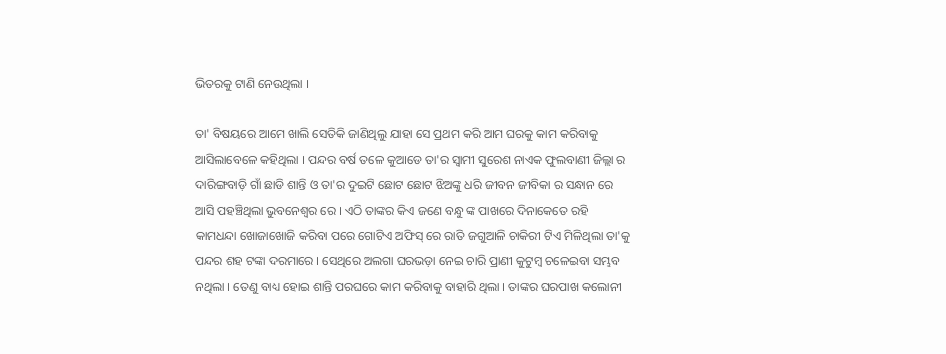ଭିତରକୁ ଟାଣି ନେଉଥିଲା ।

ତା' ବିଷୟରେ ଆମେ ଖାଲି ସେତିକି ଜାଣିଥିଲୁ ଯାହା ସେ ପ୍ରଥମ କରି ଆମ ଘରକୁ କାମ କରିବାକୁ ଆସିଲାବେଳେ କହିଥିଲା । ପନ୍ଦର ବର୍ଷ ତଳେ କୁଆଡେ ତା'ର ସ୍ବାମୀ ସୁରେଶ ନାଏକ ଫୁଲବାଣୀ ଜିଲ୍ଲା ର ଦାରିଙ୍ଗବାଡ଼ି ଗାଁ ଛାଡି ଶାନ୍ତି ଓ ତା'ର ଦୁଇଟି ଛୋଟ ଛୋଟ ଝିଅଙ୍କୁ ଧରି ଜୀବନ ଜୀବିକା ର ସନ୍ଧାନ ରେ ଆସି ପହଞ୍ଚିଥିଲା ଭୁବନେଶ୍ବର ରେ । ଏଠି ତାଙ୍କର କିଏ ଜଣେ ବନ୍ଧୁ ଙ୍କ ପାଖରେ ଦିନାକେତେ ରହି କାମଧନ୍ଦା ଖୋଜାଖୋଜି କରିବା ପରେ ଗୋଟିଏ ଅଫିସ୍ ରେ ରାତି ଜଗୁଆଳି ଚାକିରୀ ଟିଏ ମିଳିଥିଲା ତା'କୁ ପନ୍ଦର ଶହ ଟଙ୍କା ଦରମାରେ । ସେଥିରେ ଅଲଗା ଘରଭଡ଼ା ନେଇ ଚାରି ପ୍ରାଣୀ କୁଟୁମ୍ବ ଚଳେଇବା ସମ୍ଭବ ନଥିଲା । ତେଣୁ ବାଧ୍ୟ ହୋଇ ଶାନ୍ତି ପରଘରେ କାମ କରିବାକୁ ବାହାରି ଥିଲା । ତାଙ୍କର ଘରପାଖ କଲୋନୀ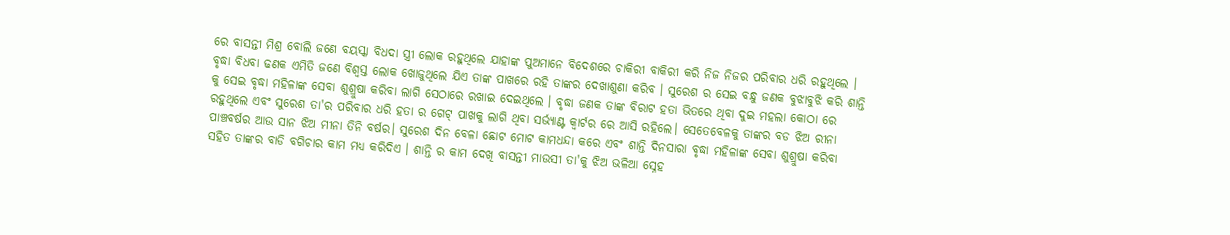ରେ ବାସନ୍ତୀ ମିଶ୍ର ବୋଲି ଜଣେ ବୟସ୍କା ବିଧଦା ସ୍ତ୍ରୀ ଲୋକ ରହୁଥିଲେ ଯାହାଙ୍କ ପୁଅମାନେ ବିଦେଶରେ ଚାକିରୀ ବାକିରୀ କରି ନିଜ ନିଜର ପରିବାର ଧରି ରହୁଥିଲେ । ବୃଦ୍ଧା ବିଧବା ଢଣକ ଏମିତି ଜଣେ ବିଶ୍ବସ୍ତ ଲୋକ ଖୋଜୁଥିଲେ ଯିଏ ତାଙ୍କ ପାଖରେ ରହି ତାଙ୍କର ଦେଖାଶୁଣା କରିବ । ସୁରେଶ ର ସେଇ ବନ୍ଧୁ ଜଣକ ବୁଝାବୁଝି କରି ଶାନ୍ତି କୁ ସେଇ ବୃଦ୍ଧା ମହିଳାଙ୍କ ସେବା ଶୁଶ୍ରୁଷା କରିବା ଲାଗି ସେଠାରେ ରଖାଇ ଦେଇଥିଲେ । ବୃଦ୍ଧା ଜଣକ ତାଙ୍କ ବିରାଟ ହତା ଭିତରେ ଥିବା ଦୁଇ ମହଲା କୋଠା ରେ ରହୁଥିଲେ ଏବଂ ସୁରେଶ ତା'ର ପରିବାର ଧରି ହତା ର ଗେଟ୍ ପାଖକୁ ଲାଗି ଥିବା ସର୍ଭ୍ୟାଣ୍ଟ କ୍ଵାର୍ଟର ରେ ଆସି ରହିଲେ। ସେତେବେଳକୁ ତାଙ୍କର ବଡ ଝିଅ ରୀନା ପାଞ୍ଚବର୍ଷର ଆଉ ସାନ ଝିଅ ମୀନା ତିନି ବର୍ଷର। ସୁରେଶ ଦିନ ବେଳା ଛୋଟ ମୋଟ କାମଧନ୍ଦା କରେ ଏବଂ ଶାନ୍ତି ଦିନସାରା ବୃଦ୍ଧା ମହିଳାଙ୍କ ସେବା ଶୁଶ୍ରୁଷା କରିବା ସହିତ ତାଙ୍କର ବାଡି ବଗିଚାର କାମ ମଧ୍ୟ କରିଦିଏ । ଶାନ୍ତି ର କାମ ଦେଖି ବାସନ୍ତୀ ମାଉସୀ ତା'କୁ ଝିଅ ଭଳିଆ ସ୍ନେହ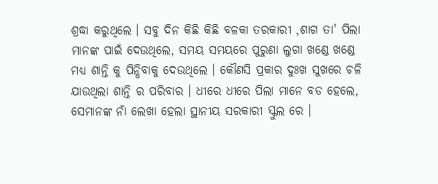ଶ୍ରଦ୍ଧା କରୁଥିଲେ । ସବୁ ଦିନ କିଛି କିଛି ବଳକା ତରକାରୀ ,ଶାଗ ତା' ପିଲା ମାନଙ୍କ ପାଇଁ ଦେଉଥିଲେ, ସମୟ ସମୟରେ ପୁରୁଣା ଲୁଗା ଖଣ୍ଡେ ଖଣ୍ଡେ ମଧ୍ୟ ଶାନ୍ତି କୁ ପିନ୍ଧିବାକୁ ଦେଉଥିଲେ । କୌଣସି ପ୍ରକାର ଦୁଃଖ ସୁଖରେ ଚଳି ଯାଉଥିଲା ଶାନ୍ତି ର ପରିବାର । ଧୀରେ ଧୀରେ ପିଲା ମାନେ ବଡ ହେଲେ, ସେମାନଙ୍କ ନାଁ ଲେଖା ହେଲା ସ୍ଥାନୀୟ ସରକାରୀ ସ୍କୁଲ ରେ ।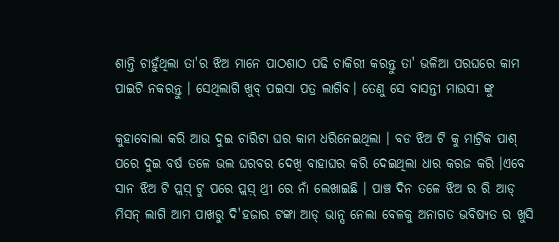ଶାନ୍ତି ଚାହୁଁଥିଲା ତା'ର ଝିଅ ମାନେ ପାଠଶାଠ ପଢି ଚାକିରୀ କରନ୍ତୁ ତା' ଭଳିଆ ପରଘରେ କାମ ପାଇଟି ନକରନ୍ତୁ । ସେଥିଲାଗି ଖୁବ୍ ପଇସା ପତ୍ର ଲାଗିବ। ତେଣୁ ସେ ବାସନ୍ତୀ ମାଉସୀ ଙ୍କୁ

କୁହାବୋଲା କରି ଆଉ ଦୁଇ ଚାରିଟା ଘର କାମ ଧରିନେଇଥିଲା । ବଡ ଝିଅ ଟି କୁ ମାଟ୍ରିକ ପାଶ୍ ପରେ ଦୁଇ ବର୍ଷ ତଳେ ଭଲ ଘରବର ଦେଖି ବାହାଘର କରି ଦେଇଥିଲା ଧାର କରଜ କରି ।ଏବେ ସାନ ଝିଅ ଟି ପ୍ଲସ଼୍ ଟୁ ପରେ ପ୍ଲସ଼୍ ଥ୍ରୀ ରେ ନାଁ ଲେଖାଇଛି । ପାଞ୍ଚ ଦିନ ତଳେ ଝିଅ ର ରି ଆଡ୍ ମିସନ୍ ଲାଗି ଆମ ପାଖରୁ ଦି'ହଜାର ଟଙ୍କା ଆଡ୍ ଭାନ୍ସ ନେଲା ବେଳକୁ ଅନାଗତ ଭବିଷ୍ୟତ ର ଖୁସି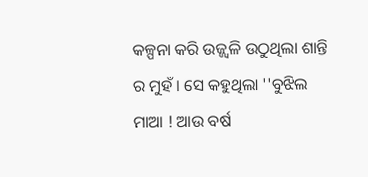କଳ୍ପନା କରି ଉଜ୍ଜ୍ବଳି ଉଠୁଥିଲା ଶାନ୍ତି ର ମୁହଁ । ସେ କହୁଥିଲା ''ବୁଝିଲ ମାଆ ! ଆଉ ବର୍ଷ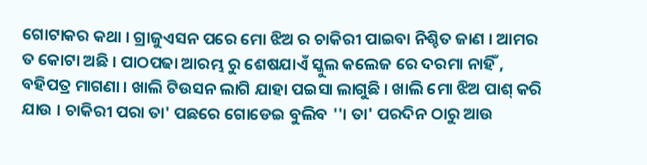ଗୋଟାକର କଥା । ଗ୍ରାଜୁଏସନ ପରେ ମୋ ଝିଅ ର ଚାକିରୀ ପାଇବା ନିଶ୍ଚିତ ଜାଣ । ଆମର ତ କୋଟା ଅଛି । ପାଠପଢା ଆରମ୍ଭ ରୁ ଶେଷଯାଏଁ ସ୍କୁଲ କଲେଜ ରେ ଦରମା ନାହିଁ , ବହିପତ୍ର ମାଗଣା । ଖାଲି ଟିଉସନ ଲାଗି ଯାହା ପଇସା ଲାଗୁଛି । ଖାଲି ମୋ ଝିଅ ପାଶ୍ କରି ଯାଉ । ଚାକିରୀ ପରା ତା' ପଛରେ ଗୋଡେଇ ବୁଲିବ ''। ତା' ପରଦିନ ଠାରୁ ଆଉ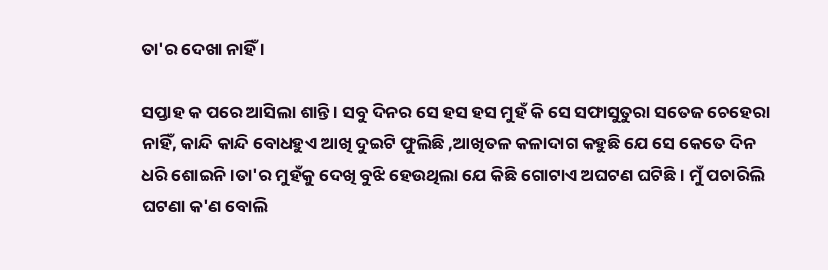ତା'ର ଦେଖା ନାହିଁ ।

ସପ୍ତାହ କ ପରେ ଆସିଲା ଶାନ୍ତି । ସବୁ ଦିନର ସେ ହସ ହସ ମୁହଁ କି ସେ ସଫାସୁତୁରା ସତେଜ ଚେହେରା ନାହିଁ, କାନ୍ଦି କାନ୍ଦି ବୋଧହୁଏ ଆଖି ଦୁଇଟି ଫୁଲିଛି ,ଆଖିତଳ କଳାଦାଗ କହୁଛି ଯେ ସେ କେତେ ଦିନ ଧରି ଶୋଇନି।ତା'ର ମୁହଁକୁ ଦେଖି ବୁଝି ହେଉଥିଲା ଯେ କିଛି ଗୋଟାଏ ଅଘଟଣ ଘଟିଛି । ମୁଁ ପଚାରିଲି ଘଟଣା କ'ଣ ବୋଲି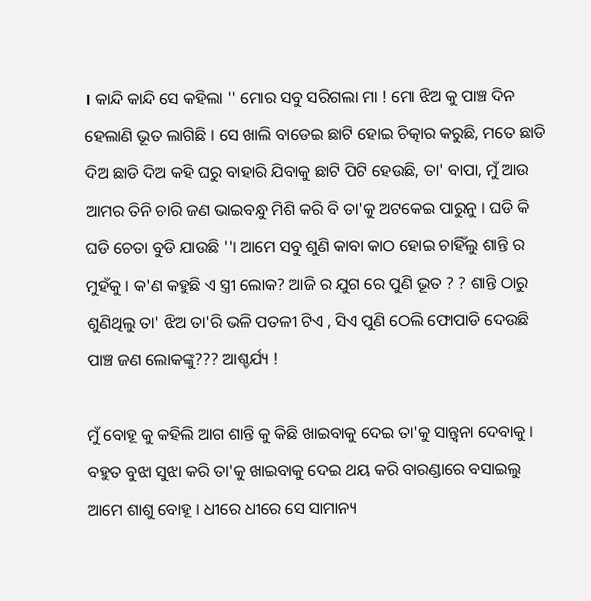। କାନ୍ଦି କାନ୍ଦି ସେ କହିଲା '' ମୋର ସବୁ ସରିଗଲା ମା ! ମୋ ଝିଅ କୁ ପାଞ୍ଚ ଦିନ ହେଲାଣି ଭୂତ ଲାଗିଛି । ସେ ଖାଲି ବାଡେଇ ଛାଟି ହୋଇ ଚିତ୍କାର କରୁଛି, ମତେ ଛାଡି ଦିଅ ଛାଡି ଦିଅ କହି ଘରୁ ବାହାରି ଯିବାକୁ ଛାଟି ପିଟି ହେଉଛି, ତା' ବାପା, ମୁଁ ଆଉ ଆମର ତିନି ଚାରି ଜଣ ଭାଇବନ୍ଧୁ ମିଶି କରି ବି ତା'କୁ ଅଟକେଇ ପାରୁନୁ । ଘଡି କି ଘଡି ଚେତା ବୁଡି ଯାଉଛି ''। ଆମେ ସବୁ ଶୁଣି କାବା କାଠ ହୋଇ ଚାହିଁଲୁ ଶାନ୍ତି ର ମୁହଁକୁ । କ'ଣ କହୁଛି ଏ ସ୍ତ୍ରୀ ଲୋକ? ଆଜି ର ଯୁଗ ରେ ପୁଣି ଭୂତ ? ? ଶାନ୍ତି ଠାରୁ ଶୁଣିଥିଲୁ ତା' ଝିଅ ତା'ରି ଭଳି ପତଳୀ ଟିଏ , ସିଏ ପୁଣି ଠେଲି ଫୋପାଡି ଦେଉଛି ପାଞ୍ଚ ଜଣ ଲୋକଙ୍କୁ??? ଆଶ୍ଚର୍ଯ୍ୟ !

ମୁଁ ବୋହୂ କୁ କହିଲି ଆଗ ଶାନ୍ତି କୁ କିଛି ଖାଇବାକୁ ଦେଇ ତା'କୁ ସାନ୍ତ୍ବନା ଦେବାକୁ । ବହୁତ ବୁଝା ସୁଝା କରି ତା'କୁ ଖାଇବାକୁ ଦେଇ ଥୟ କରି ବାରଣ୍ଡାରେ ବସାଇଲୁ ଆମେ ଶାଶୁ ବୋହୂ । ଧୀରେ ଧୀରେ ସେ ସାମାନ୍ୟ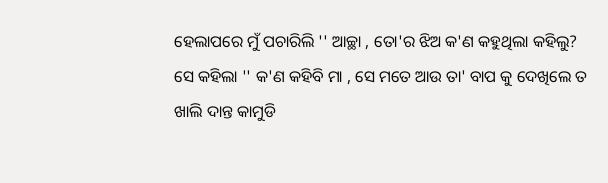ହେଲାପରେ ମୁଁ ପଚାରିଲି '' ଆଚ୍ଛା , ତୋ'ର ଝିଅ କ'ଣ କହୁଥିଲା କହିଲୁ? ସେ କହିଲା '' କ'ଣ କହିବି ମା , ସେ ମତେ ଆଉ ତା' ବାପ କୁ ଦେଖିଲେ ତ ଖାଲି ଦାନ୍ତ କାମୁଡି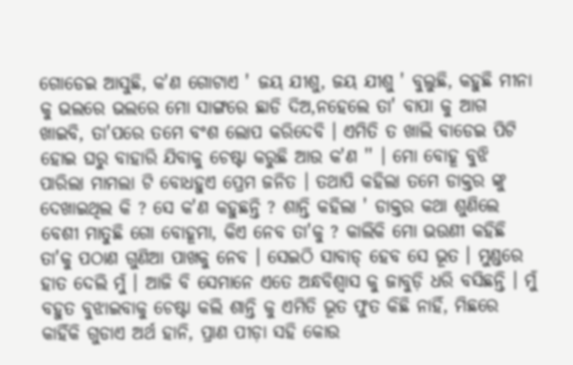ଗୋଡେଇ ଆସୁଛି, କ'ଣ ଗୋଟାଏ ' ଜୟ ଯୀଶୁ, ଜୟ ଯୀଶୁ ' ବୁଲୁଛି, କହୁଛି ମୀନା କୁ ଭଲରେ ଭଲରେ ମୋ ସାଙ୍ଗରେ ଛାଡି ଦିଅ,ନହେଲେ ତା' ବାପା କୁ ଆଗ ଖାଇବି, ତା'ପରେ ତମେ ବଂଶ ଲୋପ କରିଦେବି । ଏମିତି ତ ଖାଲି ବାଡେଇ ପିଟି ହୋଇ ଘରୁ ବାହାରି ଯିବାକୁ ଚେଷ୍ଟା କରୁଛି ଆଉ କ'ଣ '' । ମୋ ବୋହୂ ବୁଝି ପାରିଲା ମାମଲା ଟି ବୋଧହୁଏ ପ୍ରେମ ଜନିତ । ତଥାପି କହିଲା ତମେ ଡାକ୍ତର ଙ୍କୁ ଦେଖାଇଥିଲ କି ? ସେ କ'ଣ କହୁଛନ୍ତି ? ଶାନ୍ତି କହିଲା ' ଡାକ୍ତର କଥା ଶୁଣିଲେ ବେଶୀ ମାତୁଛି ଗୋ ବୋହୂମା, କିଏ ନେବ ତା'କୁ ? କାଲିକି ମୋ ଭଉଣୀ କହିଛି ତା'କୁ ପଠାଣ ଗୁଣିଆ ପାଖକୁ ନେବ । ସେଇଠି ସାବାଡ୍ ହେବ ସେ ଭୂତ । ମୁଣ୍ଡରେ ହାତ ଦେଲି ମୁଁ । ଆଜି ବି ସେମାନେ ଏତେ ଅନ୍ଧବିଶ୍ୱାସ କୁ ଜାବୁଡ଼ି ଧରି ବସିଛନ୍ତି । ମୁଁ ବହୁତ ବୁଝାଇବାକୁ ଚେଷ୍ଟା କଲି ଶାନ୍ତି କୁ ଏମିତି ଭୂତ ଫୁତ କିଛି ନାହିଁ, ମିଛରେ କାହିଁକି ଗୁଡାଏ ଅର୍ଥ ହାନି, ପ୍ରାଣ ପୀଡ଼ା ସହି କୋଉ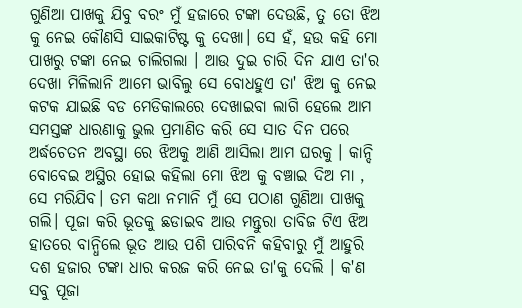ଗୁଣିଆ ପାଖକୁ ଯିବୁ ବରଂ ମୁଁ ହଜାରେ ଟଙ୍କା ଦେଉଛି, ତୁ ତୋ ଝିଅ କୁ ନେଇ କୌଣସି ସାଇକାଟିଷ୍ଟ କୁ ଦେଖା। ସେ ହଁ, ହଉ କହି ମୋ ପାଖରୁ ଟଙ୍କା ନେଇ ଚାଲିଗଲା । ଆଉ ଦୁଇ ଚାରି ଦିନ ଯାଏ ତା'ର ଦେଖା ମିଳିଲାନି ଆମେ ଭାବିଲୁ ସେ ବୋଧହୁଏ ତା' ଝିଅ କୁ ନେଇ କଟକ ଯାଇଛି ବଡ ମେଡିକାଲରେ ଦେଖାଇବା ଲାଗି ହେଲେ ଆମ ସମସ୍ତଙ୍କ ଧାରଣାକୁ ଭୁଲ ପ୍ରମାଣିତ କରି ସେ ସାତ ଦିନ ପରେ ଅର୍ଦ୍ଧଚେତନ ଅବସ୍ଥା ରେ ଝିଅକୁ ଆଣି ଆସିଲା ଆମ ଘରକୁ । କାନ୍ଦି ବୋବେଇ ଅସ୍ଥିର ହୋଇ କହିଲା ମୋ ଝିଅ କୁ ବଞ୍ଚାଇ ଦିଅ ମା , ସେ ମରିଯିବ। ତମ କଥା ନମାନି ମୁଁ ସେ ପଠାଣ ଗୁଣିଆ ପାଖକୁ ଗଲି। ପୂଜା କରି ଭୂତକୁ ଛଡାଇବ ଆଉ ମନ୍ତୁରା ତାବିଜ ଟିଏ ଝିଅ ହାତରେ ବାନ୍ଧିଲେ ଭୂତ ଆଉ ପଶି ପାରିବନି କହିବାରୁ ମୁଁ ଆହୁରି ଦଶ ହଜାର ଟଙ୍କା ଧାର କରଜ କରି ନେଇ ତା'କୁ ଦେଲି । କ'ଣ ସବୁ ପୂଜା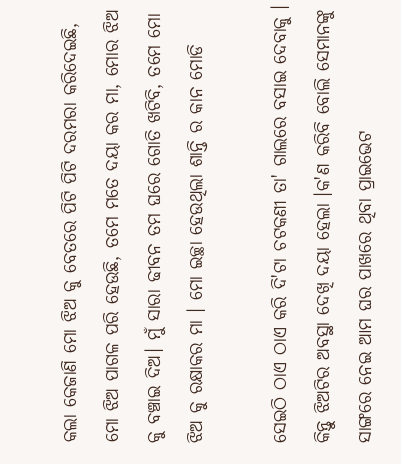କଲା କେଜାଣି ମୋ ଝିଅ କୁ ବେତରେ ପିଟି ପିଟି ଦରମରା କରିଦେଇଛି, ମୋ ଝିଅ ପାଗଳ ପରି ହେଉଛି, ତମେ ମତେ ଦୟା କର ମା, ମୋର ଝିଅ କୁ ବଞ୍ଚାଇ ଦିଅ। ମୁଁ ସାରା ଢୀବନ ତମ ଘରେ ଗୋତି ଖଟିବି, ତମେ ମୋ ଝିଅ କୁ ରକ୍ଷାକର ମା । ମୋ ଇଚ୍ଛା ହେଉଥିଲା ଶାନ୍ତି ର କାନ ମୋଡି

ସେଇଠି ଠାଏ ଠାଏ କରି ଦି'ଟା ଚଟକଣୀ ତା' ଗାଲରେ ବସାଇ ଦେବାକୁ । କିନ୍ତୁ ଝିଅଟିର ଅବସ୍ଥା ଦେଖି ଦୟା ହେଲା ।କ'ଣ କରିବି ବୋଲି ସେମାନଙ୍କୁ ସାଙ୍ଗରେ ନେଇ ଆମ ଘର ପାଖରେ ଥିବା ପ୍ରାଇଭେଟ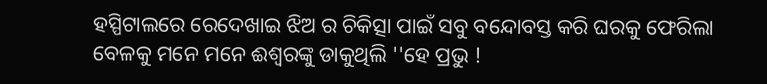ହସ୍ପିଟାଲରେ ରେଦେଖାଇ ଝିଅ ର ଚିକିତ୍ସା ପାଇଁ ସବୁ ବନ୍ଦୋବସ୍ତ କରି ଘରକୁ ଫେରିଲା ବେଳକୁ ମନେ ମନେ ଈଶ୍ବରଙ୍କୁ ଡାକୁଥିଲି ''ହେ ପ୍ରଭୁ !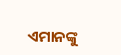ଏମାନଙ୍କୁ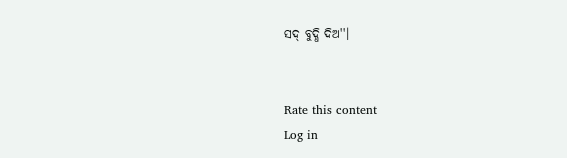ସଦ୍ ବୁଦ୍ଧି ଦିଅ''।


Rate this content
Log in